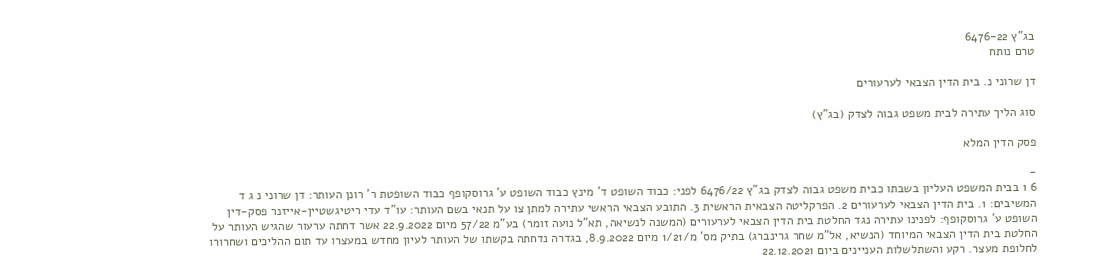בג"ץ 6476-22
טרם נותח

דן שרוני נ. בית הדין הצבאי לערעורים

סוג הליך עתירה לבית משפט גבוה לצדק (בג"ץ)

פסק הדין המלא

-
6 1 בבית המשפט העליון בשבתו כבית משפט גבוה לצדק בג"ץ 6476/22 לפני: כבוד השופט ד' מינץ כבוד השופט ע' גרוסקופף כבוד השופטת ר' רונן העותר: דן שרוני נ ג ד המשיבים: 1. בית הדין הצבאי לערעורים 2. הפרקליטה הצבאית הראשית 3. התובע הצבאי הראשי עתירה למתן צו על תנאי בשם העותר: עו"ד עדי ריטיגשטיין-אייזנר פסק-דין השופט ע' גרוסקופף: לפנינו עתירה נגד החלטת בית הדין הצבאי לערעורים (המשנה לנשיאה, תא"ל נועה זומר) בע"מ 57/22 מיום 22.9.2022 אשר דחתה ערעור שהגיש העותר על החלטת בית הדין הצבאי המיוחד (הנשיא, אל"מ שחר גרינברג) בתיק מס' מ/1/21 מיום 8.9.2022, בגדרה נדחתה בקשתו של העותר לעיון מחדש במעצרו עד תום ההליכים ושחרורו לחלופת מעצר. רקע והשתלשלות העניינים ביום 22.12.2021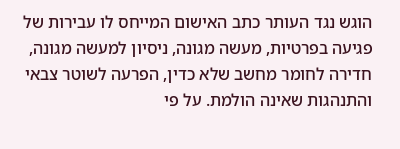הוגש נגד העותר כתב האישום המייחס לו עבירות של פגיעה בפרטיות, מעשה מגונה, ניסיון למעשה מגונה, חדירה לחומר מחשב שלא כדין, הפרעה לשוטר צבאי והתנהגות שאינה הולמת. על פי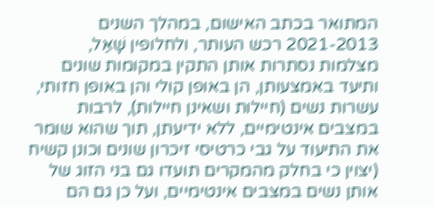המתואר בכתב האישום, במהלך השנים 2021-2013 רכש העותר, ולחלופין שָׁאַל, מצלמות נסתרות אותן התקין במקומות שונים ותיעד באמצעותן, הן באופן קולי והן באופן חזותי, עשרות נשים (חיילות ושאינן חיילות), לרבות במצבים אינטימיים, ללא ידיעתן, תוך שהוא שומר את התיעוד על גבי כרטיסי זיכרון שונים וכונן קשיח (יצוין כי בחלק מהמקרים תועדו גם בני הזוג של אותן נשים במצבים אינטימיים, ועל כן גם הם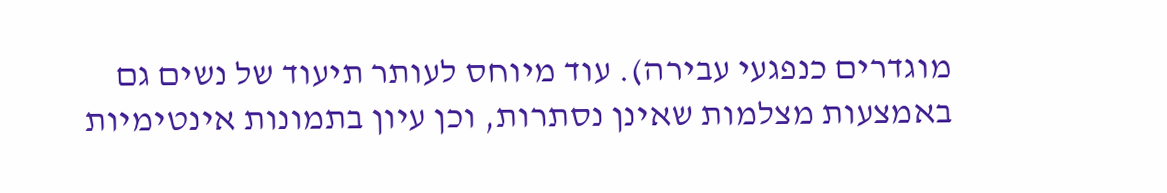מוגדרים כנפגעי עבירה). עוד מיוחס לעותר תיעוד של נשים גם באמצעות מצלמות שאינן נסתרות, וכן עיון בתמונות אינטימיות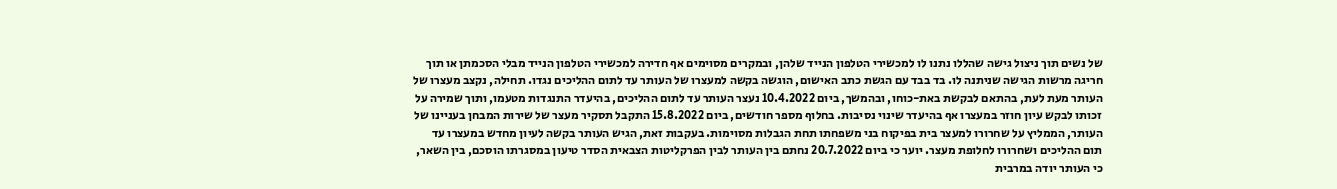של נשים תוך ניצול גישה שהללו נתנו לו למכשירי הטלפון הנייד שלהן, ובמקרים מסוימים אף חדירה למכשירי הטלפון הנייד מבלי הסכמתן או תוך חריגה מרשות הגישה שניתנה לו. בד בבד עם הגשת כתב האישום, הוגשה בקשה למעצרו של העותר עד לתום ההליכים נגדו. תחילה, נקצב מעצרו של העותר מעת לעת, בהתאם לבקשת באת-כוחו, ובהמשך, ביום 10.4.2022 נעצר העותר עד לתום ההליכים, בהיעדר התנגדות מטעמו, ותוך שמירה על זכותו לבקש עיון חוזר במעצרו אף בהיעדר שינוי נסיבות. בחלוף מספר חודשים, ביום 15.8.2022 התקבל תסקיר מעצר של שירות המבחן בעניינו של העותר, הממליץ על שחרורו למעצר בית בפיקוח בני משפחתו תחת הגבלות מסוימות. בעקבות זאת, הגיש העותר בקשה לעיון מחדש במעצרו עד תום ההליכים ושחרורו לחלופת מעצר. יוער כי ביום 20.7.2022 נחתם בין העותר לבין הפרקליטות הצבאית הסדר טיעון במסגרתו הוסכם, בין השאר, כי העותר יודה במרבית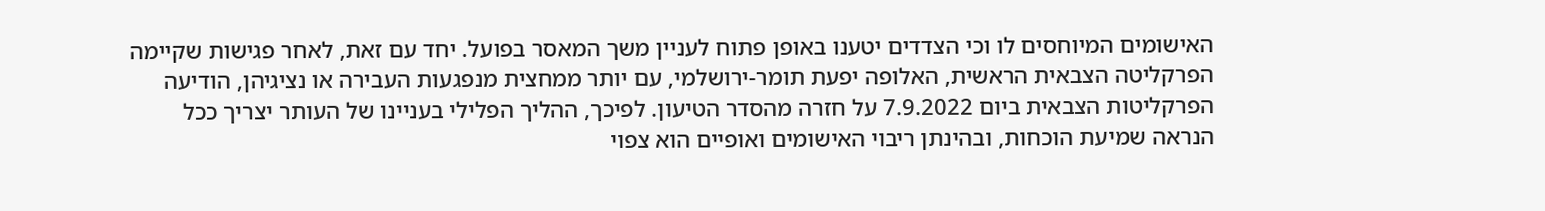האישומים המיוחסים לו וכי הצדדים יטענו באופן פתוח לעניין משך המאסר בפועל. יחד עם זאת, לאחר פגישות שקיימה הפרקליטה הצבאית הראשית, האלופה יפעת תומר-ירושלמי, עם יותר ממחצית מנפגעות העבירה או נציגיהן, הודיעה הפרקליטות הצבאית ביום 7.9.2022 על חזרה מהסדר הטיעון. לפיכך, ההליך הפלילי בעניינו של העותר יצריך ככל הנראה שמיעת הוכחות, ובהינתן ריבוי האישומים ואופיים הוא צפוי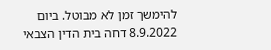להימשך זמן לא מבוטל. ביום 8.9.2022 דחה בית הדין הצבאי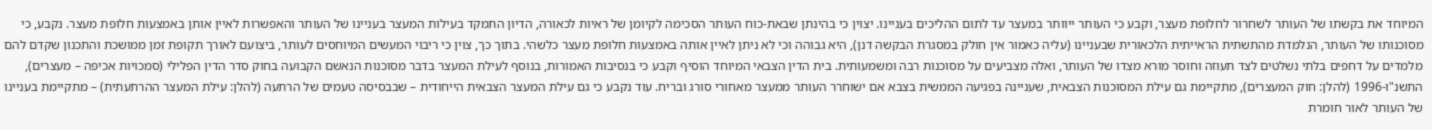המיוחד את בקשתו של העותר לשחרור לחלופת מעצר, וקבע כי העותר ייוותר במעצר עד לתום ההליכים בעניינו. יצוין כי בהינתן שבאת-כוח העותר הסכימה לקיומן של ראיות לכאורה, הדיון התמקד בעילות המעצר בעניינו של העותר והאפשרות לאיין אותן באמצעות חלופת מעצר. נקבע, כי מסוכנותו של העותר, הנלמדת מהתשתית הראייתית הלכאורית שבעניינו (עליה כאמור אין חולק במסגרת הבקשה דנן), היא גבוהה וכי לא ניתן לאיין אותה באמצעות חלופת מעצר כלשהי. בתוך כך, צוין כי ריבוי המעשים המיוחסים לעותר, ביצועם לאורך תקופת זמן ממושכת והתכנון שקדם להם מלמדים על דחפים בלתי נשלטים לצד תעוזה וחוסר מורא מצדו של העותר, ואלה מצביעים על מסוכנות רבה ומשמעותית. בית הדין הצבאי המיוחד הוסיף וקבע כי בנסיבות האמורות, בנוסף לעילת המעצר בדבר מסוכנות הנאשם הקבועה בחוק סדר הדין הפלילי (סמכויות אכיפה – מעצרים), התשנ"ו-1996 (להלן: חוק המעצרים), מתקיימת גם עילת המסוכנות הצבאית, שעניינה בפגיעה הממשית בצבא אם ישוחרר העותר ממעצר מאחורי סורג ובריח. עוד נקבע כי גם עילת המעצר הצבאית הייחודית – שבבסיסה טעמים של הרתעה (להלן: עילת המעצר ההרתעתית) – מתקיימת בעניינו של העותר לאור חומרת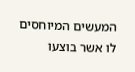המעשים המיוחסים לו אשר בוצעו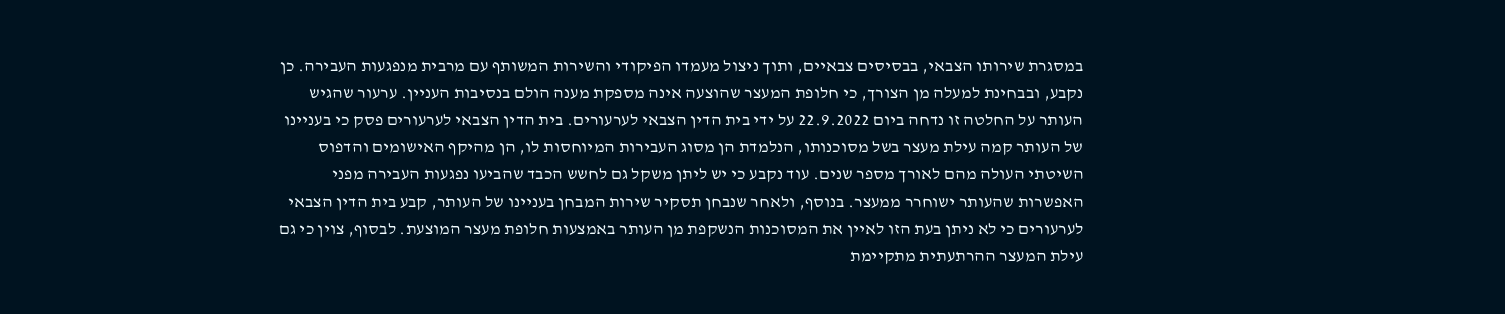במסגרת שירותו הצבאי, בבסיסים צבאיים, ותוך ניצול מעמדו הפיקודי והשירות המשותף עם מרבית מנפגעות העבירה. כן נקבע, ובבחינת למעלה מן הצורך, כי חלופת המעצר שהוצעה אינה מספקת מענה הולם בנסיבות העניין. ערעור שהגיש העותר על החלטה זו נדחה ביום 22.9.2022 על ידי בית הדין הצבאי לערעורים. בית הדין הצבאי לערעורים פסק כי בעניינו של העותר קמה עילת מעצר בשל מסוכנותו, הנלמדת הן מסוג העבירות המיוחסות לו, הן מהיקף האישומים והדפוס השיטתי העולה מהם לאורך מספר שנים. עוד נקבע כי יש ליתן משקל גם לחשש הכבד שהביעו נפגעות העבירה מפני האפשרות שהעותר ישוחרר ממעצר. בנוסף, ולאחר שנבחן תסקיר שירות המבחן בעניינו של העותר, קבע בית הדין הצבאי לערעורים כי לא ניתן בעת הזו לאיין את המסוכנות הנשקפת מן העותר באמצעות חלופת מעצר המוצעת. לבסוף, צוין כי גם עילת המעצר ההרתעתית מתקיימת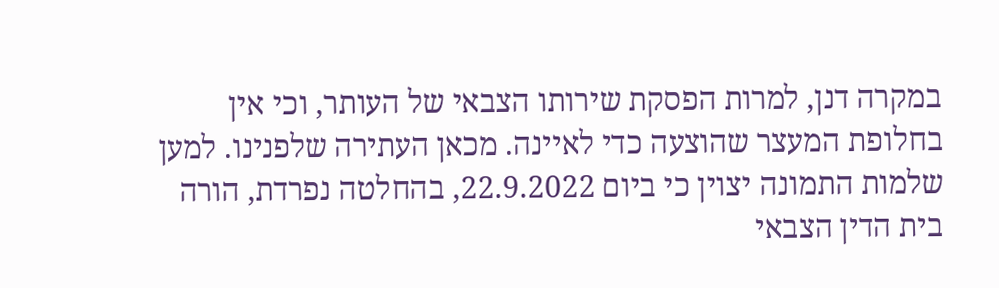במקרה דנן, למרות הפסקת שירותו הצבאי של העותר, וכי אין בחלופת המעצר שהוצעה כדי לאיינה. מכאן העתירה שלפנינו. למען שלמות התמונה יצוין כי ביום 22.9.2022, בהחלטה נפרדת, הורה בית הדין הצבאי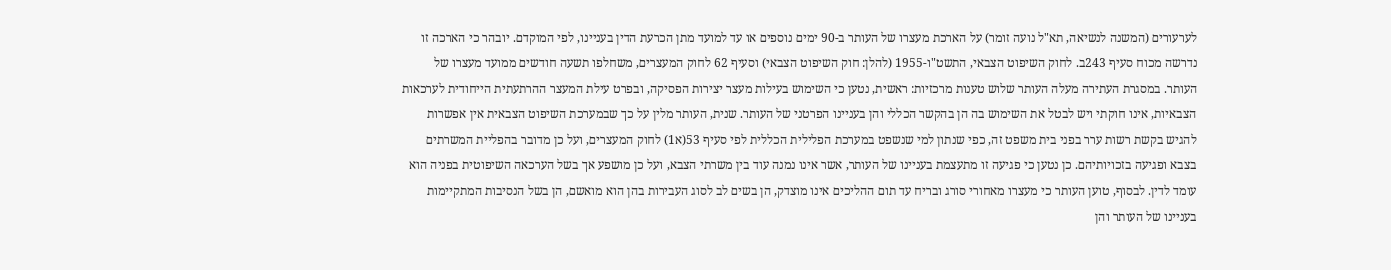לערעורים (המשנה לנשיאה, תא"ל נועה זומר) על הארכת מעצרו של העותר ב-90 ימים נוספים או עד למועד מתן הכרעת הדין בעניינו, לפי המוקדם. יובהר כי הארכה זו נדרשה מכוח סעיף 243ב. לחוק השיפוט הצבאי, התשט"ו-1955 (להלן: חוק השיפוט הצבאי) וסעיף 62 לחוק המעצרים, משחלפו תשעה חודשים ממועד מעצרו של העותר. במסגרת העתירה מעלה העותר שלוש טענות מרכזיות: ראשית, נטען כי השימוש בעילות מעצר יצירות הפסיקה, ובפרט עילת המעצר ההרתעתית הייחודית לערכאות הצבאיות, אינו חוקתי ויש לבטל את השימוש בה הן בהקשר הכללי והן בעניינו הפרטני של העותר. שנית, העותר מלין על כך שבמערכת השיפוט הצבאית אין אפשרות להגיש בקשת רשות ערר בפני בית משפט זה, כפי שנתון למי שנשפט במערכת הפלילית הכללית לפי סעיף 53(א1) לחוק המעצרים, ועל כן מדובר בהפליית המשרתים בצבא ופגיעה בזכויותיהם. כן נטען כי פגיעה זו מתעצמת בעניינו של העותר, אשר אינו נמנה עוד בין משרתי הצבא, ועל כן מושפע אך בשל הערכאה השיפוטית בפניה הוא עומד לדין. לבסוף, טוען העותר כי מעצרו מאחורי סורג ובריח עד תום ההליכים אינו מוצדק, הן בשים לב לסוג העבירות בהן הוא מואשם, הן בשל הנסיבות המתקיימות בעניינו של העותר והן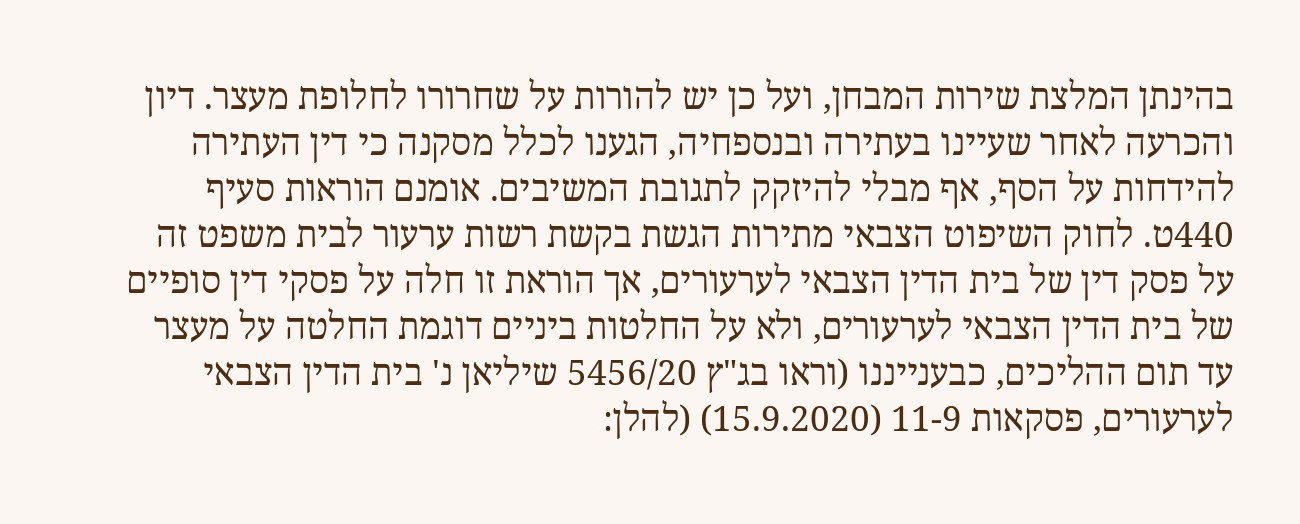בהינתן המלצת שירות המבחן, ועל כן יש להורות על שחרורו לחלופת מעצר. דיון והכרעה לאחר שעיינו בעתירה ובנספחיה, הגענו לכלל מסקנה כי דין העתירה להידחות על הסף, אף מבלי להיזקק לתגובת המשיבים. אומנם הוראות סעיף 440ט. לחוק השיפוט הצבאי מתירות הגשת בקשת רשות ערעור לבית משפט זה על פסק דין של בית הדין הצבאי לערעורים, אך הוראת זו חלה על פסקי דין סופיים של בית הדין הצבאי לערעורים, ולא על החלטות ביניים דוגמת החלטה על מעצר עד תום ההליכים, כבענייננו (וראו בג"ץ 5456/20 שיליאן נ' בית הדין הצבאי לערעורים, פסקאות 11-9 (15.9.2020) (להלן: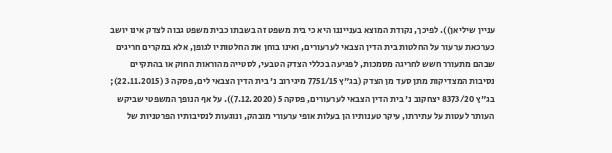עניין שיליאן)). לפיכך, נקודת המוצא בענייננו היא כי בית משפט זה בשבתו כבית משפט גבוה לצדק אינו יושב כערכאת ערעור על החלטות בית הדין הצבאי לערעורים, ואינו בוחן את החלטותיו לגופן, אלא במקרים חריגים שבהם מתעורר חשש לחריגה מסמכות, לפגיעה בכללי הצדק הטבעי, לסטייה מהוראות החוק או בהתקיים נסיבות המצדיקות מתן סעד מן הצדק (בג"ץ 7751/15 מיגירוב נ' בית הדין הצבאי לים, פסקה 3 (22.11.2015); בג"ץ 8373/20 יצחקוב נ' בית הדין הצבאי לערעורים, פסקה 5 (7.12.2020)). על אף הנופך המשפטי שביקש העותר לעטות על עתירתו, עיקר טענותיו הן בעלות אופי ערעורי מובהק, ונוגעות לנסיבותיו הפרטניות של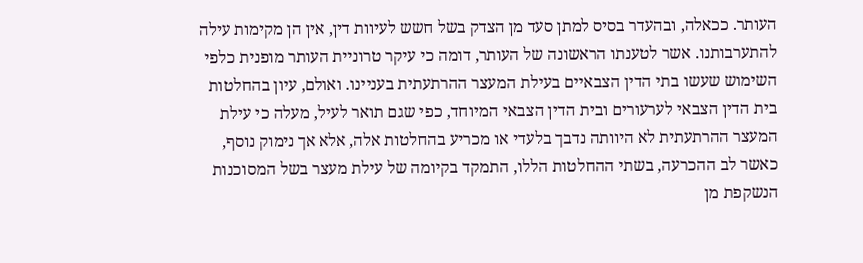העותר. ככאלה, ובהעדר בסיס למתן סעד מן הצדק בשל חשש לעיוות דין, אין הן מקימות עילה להתערבותנו. אשר לטענתו הראשונה של העותר, דומה כי עיקר טרוניית העותר מופנית כלפי השימוש שעשו בתי הדין הצבאיים בעילת המעצר ההרתעתית בעניינו. ואולם, עיון בהחלטות בית הדין הצבאי לערעורים ובית הדין הצבאי המיוחד, כפי שגם תואר לעיל, מעלה כי עילת המעצר ההרתעתית לא היוותה נדבך בלעדי או מכריע בהחלטות אלה, אלא אך נימוק נוסף, כאשר לב ההכרעה, בשתי ההחלטות הללו, התמקד בקיומה של עילת מעצר בשל המסוכנות הנשקפת מן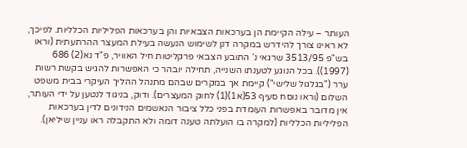העותר – עילה הקיימת הן בערכאות הצבאיות והן בערכאות הפליליות הכלליות. לפיכך, לא ראינו צורך להידרש במקרה דנן לשימוש הנעשה בעילת המעצר ההרתעתית (וראו בש"פ 3513/95 שרגאי נ' התובע הצבאי פרקליטות חיל האוויר, פ"ד נא(2) 686 (1997)). בכל הנוגע לטענתו השנייה, תחילה יובהר כי האפשרות להגיש בקשת רשות ערר ("בגלגול שלישי") קיימת אך במקרים שבהם מתנהל ההליך העיקרי בבית משפט השלום (וראו נוסח סעיף 53(א1)(1) לחוק המעצרים). ודוק, בניגוד לנטען על ידי העותר, אין מדובר באפשרות העומדת בפני כלל ציבור הנאשמים הנידונים לדין בערכאות הפליליות הכלליות (למקרה בו הועלתה טענה דומה ולא התקבלה ראו עניין שיליאן).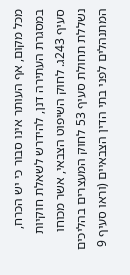מכל מקום, אף העותר אינו סבור כי יש הכרח, במסגרת העתירה דנן, להידרש לשאלת חוקיות סעיף 243ג. לחוק השיפוט הצבאי, אשר מכוחו נשללת תחולת סעיף 53 לחוק המעצרים בהליכים המתנהלים לפני בתי הדין הצבאיים (וראו סעיף 9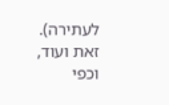לעתירה). זאת ועוד, וכפי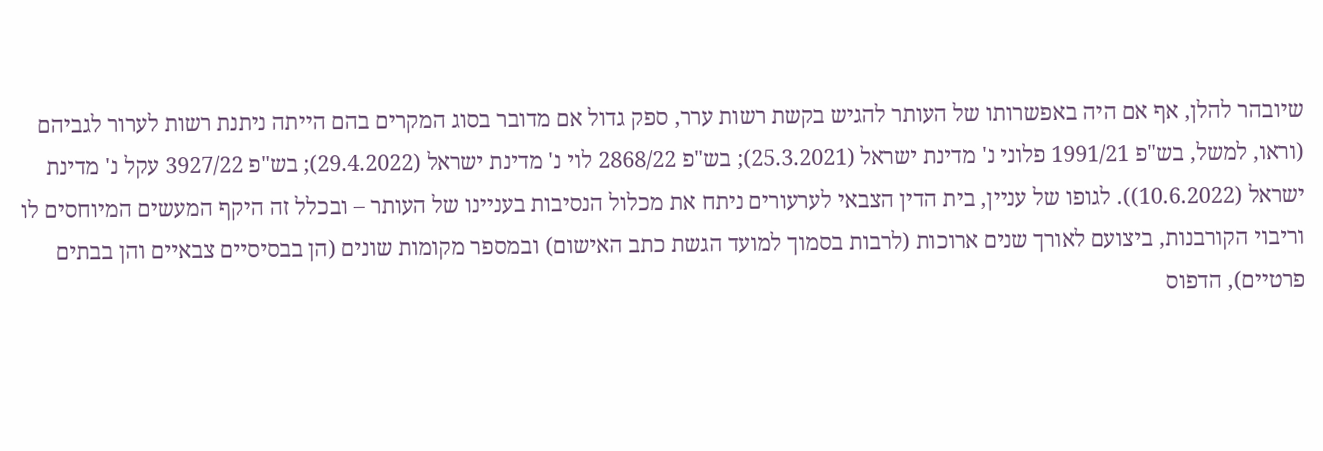שיובהר להלן, אף אם היה באפשרותו של העותר להגיש בקשת רשות ערר, ספק גדול אם מדובר בסוג המקרים בהם הייתה ניתנת רשות לערור לגביהם (וראו, למשל, בש"פ 1991/21 פלוני נ' מדינת ישראל (25.3.2021); בש"פ 2868/22 לוי נ' מדינת ישראל (29.4.2022); בש"פ 3927/22 עקל נ' מדינת ישראל (10.6.2022)). לגופו של עניין, בית הדין הצבאי לערעורים ניתח את מכלול הנסיבות בעניינו של העותר – ובכלל זה היקף המעשים המיוחסים לו וריבוי הקורבנות, ביצועם לאורך שנים ארוכות (לרבות בסמוך למועד הגשת כתב האישום) ובמספר מקומות שונים (הן בבסיסיים צבאיים והן בבתים פרטיים), הדפוס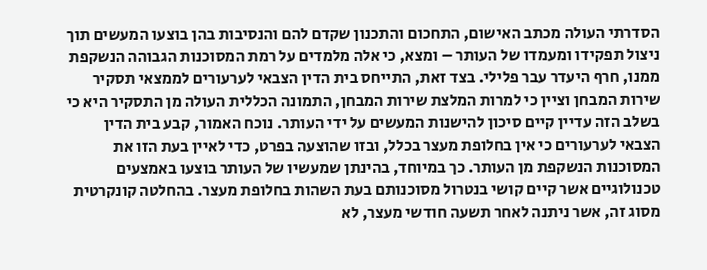הסדרתי העולה מכתב האישום, התחכום והתכנון שקדם להם והנסיבות בהן בוצעו המעשים תוך ניצול תפקידו ומעמדו של העותר – ומצא, כי אלה מלמדים על רמת המסוכנות הגבוהה הנשקפת ממנו, חרף היעדר עבר פלילי. בצד זאת, התייחס בית הדין הצבאי לערעורים לממצאי תסקיר שירות המבחן וציין כי למרות המלצת שירות המבחן, התמונה הכללית העולה מן התסקיר היא כי בשלב הזה עדיין קיים סיכון להישנות המעשים על ידי העותר. נוכח האמור, קבע בית הדין הצבאי לערעורים כי אין בחלופת מעצר בכלל, ובזו שהוצעה בפרט, כדי לאיין בעת הזו את המסוכנות הנשקפת מן העותר. כך במיוחד, בהינתן שמעשיו של העותר בוצעו באמצעים טכנולוגיים אשר קיים קושי בנטרול מסוכנותם בעת השהות בחלופת מעצר. בהחלטה קונקרטית מסוג זה, אשר ניתנה לאחר תשעה חודשי מעצר, לא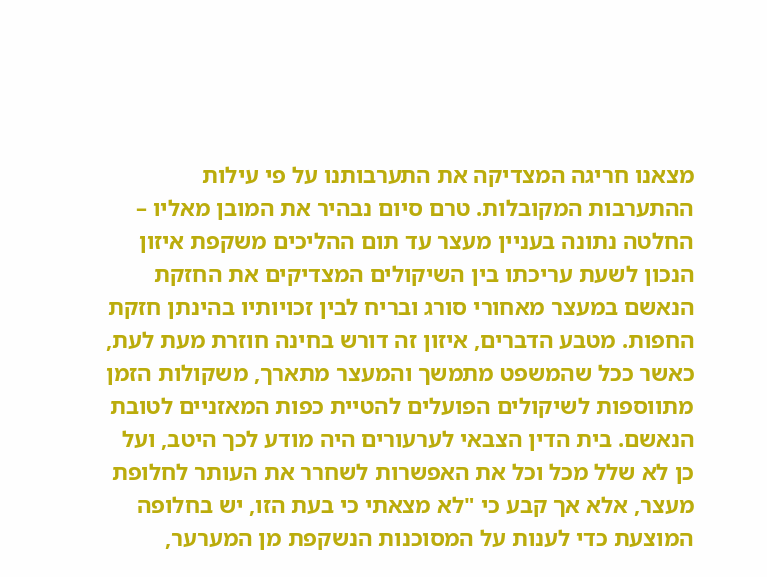מצאנו חריגה המצדיקה את התערבותנו על פי עילות ההתערבות המקובלות. טרם סיום נבהיר את המובן מאליו – החלטה נתונה בעניין מעצר עד תום ההליכים משקפת איזון הנכון לשעת עריכתו בין השיקולים המצדיקים את החזקת הנאשם במעצר מאחורי סורג ובריח לבין זכויותיו בהינתן חזקת החפות. מטבע הדברים, איזון זה דורש בחינה חוזרת מעת לעת, כאשר ככל שהמשפט מתמשך והמעצר מתארך, משקולות הזמן מתווספות לשיקולים הפועלים להטיית כפות המאזניים לטובת הנאשם. בית הדין הצבאי לערעורים היה מודע לכך היטב, ועל כן לא שלל מכל וכל את האפשרות לשחרר את העותר לחלופת מעצר, אלא אך קבע כי "לא מצאתי כי בעת הזו, יש בחלופה המוצעת כדי לענות על המסוכנות הנשקפת מן המערער,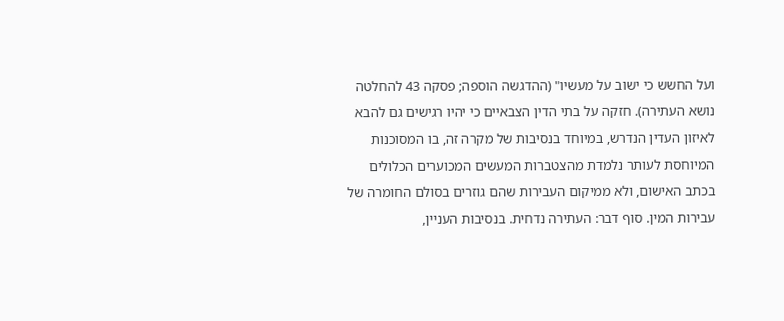ועל החשש כי ישוב על מעשיו" (ההדגשה הוספה; פסקה 43 להחלטה נושא העתירה). חזקה על בתי הדין הצבאיים כי יהיו רגישים גם להבא לאיזון העדין הנדרש, במיוחד בנסיבות של מקרה זה, בו המסוכנות המיוחסת לעותר נלמדת מהצטברות המעשים המכוערים הכלולים בכתב האישום, ולא ממיקום העבירות שהם גוזרים בסולם החומרה של עבירות המין. סוף דבר: העתירה נדחית. בנסיבות העניין,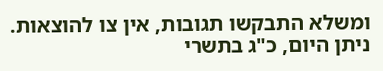ומשלא התבקשו תגובות, אין צו להוצאות. ניתן היום, כ"ג בתשרי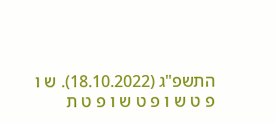התשפ"ג (18.10.2022). ש ו פ ט ש ו פ ט ש ו פ ט ת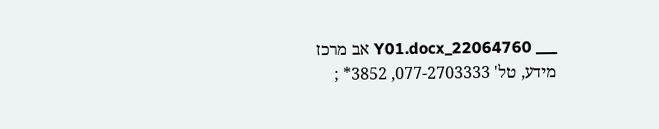___ 22064760_Y01.docx אב מרכז מידע, טל' 077-2703333, 3852* ;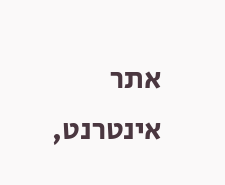אתר אינטרנט,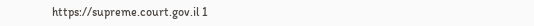https://supreme.court.gov.il 1